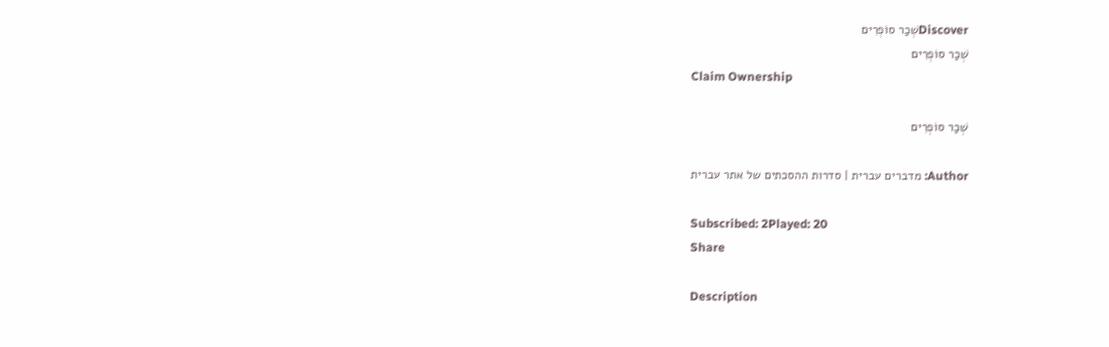Discoverשְׁכַר סוֹפְרִים
שְׁכַר סוֹפְרִים
Claim Ownership

שְׁכַר סוֹפְרִים

Author: מדברים עברית | סדרות ההסכתים של אתר עברית

Subscribed: 2Played: 20
Share

Description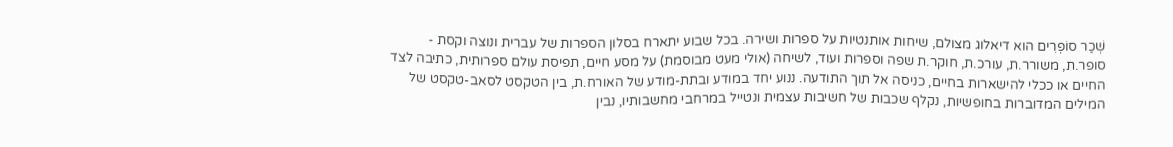שְׁכַר סוֹפְרִים הוא דיאלוג מצולם, שיחות אותנטיות על ספרות ושירה. בכל שבוע יתארח בסלון הספרות של עברית ונוצה וקסת - סופר.ת, משורר.ת, עורכ.ת, חוקר.ת שפה וספרות ועוד, לשיחה (אולי מעט מבוסמת) על מסע חיים, תפיסת עולם ספרותית, כתיבה לצד החיים או ככלי להישארות בחיים, כניסה אל תוך התודעה. ננוע יחד במודע ובתת-מודע של האורח.ת, בין הטקסט לסאב-טקסט של המילים המדוברות בחופשיות, נקלף שכבות של חשיבות עצמית ונטייל במרחבי מחשבותיו, נבין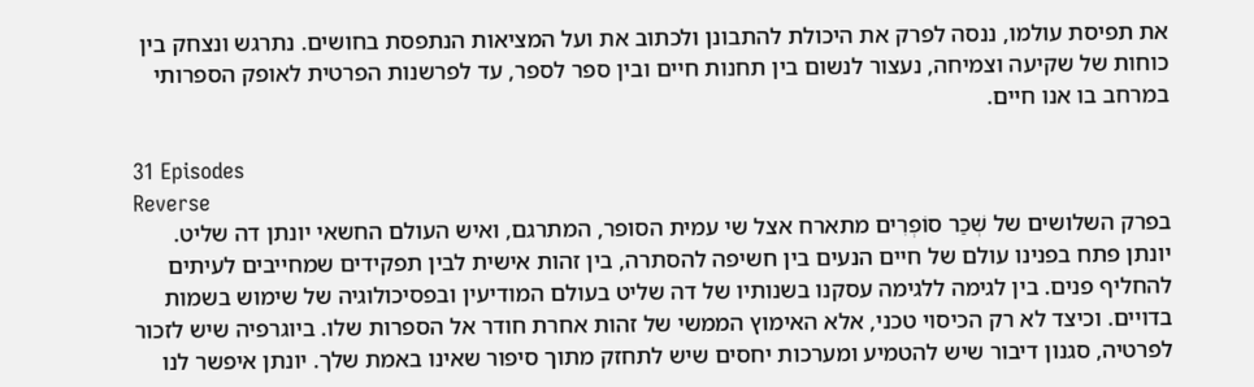את תפיסת עולמו, ננסה לפרק את היכולת להתבונן ולכתוב את ועל המציאות הנתפסת בחושים. נתרגש ונצחק בין כוחות של שקיעה וצמיחה, נעצור לנשום בין תחנות חיים ובין ספר לספר, עד לפרשנות הפרטית לאופק הספרותי במרחב בו אנו חיים.

31 Episodes
Reverse
בפרק השלושים של שְׁכַר סוֹפְרִים מתארח אצל שי עמית הסופר, המתרגם, ואיש העולם החשאי יונתן דה שליט. יונתן פתח בפנינו עולם של חיים הנעים בין חשיפה להסתרה, בין זהות אישית לבין תפקידים שמחייבים לעיתים להחליף פנים. בין לגימה ללגימה עסקנו בשנותיו של דה שליט בעולם המודיעין ובפסיכולוגיה של שימוש בשמות בדויים. וכיצד לא רק הכיסוי טכני, אלא האימוץ הממשי של זהות אחרת חודר אל הספרות שלו. ביוגרפיה שיש לזכור לפרטיה, סגנון דיבור שיש להטמיע ומערכות יחסים שיש לתחזק מתוך סיפור שאינו באמת שלך. יונתן איפשר לנו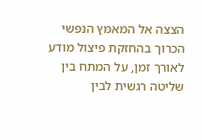הצצה אל המאמץ הנפשי הכרוך בהחזקת פיצול מודע לאורך זמן, על המתח בין שליטה רגשית לבין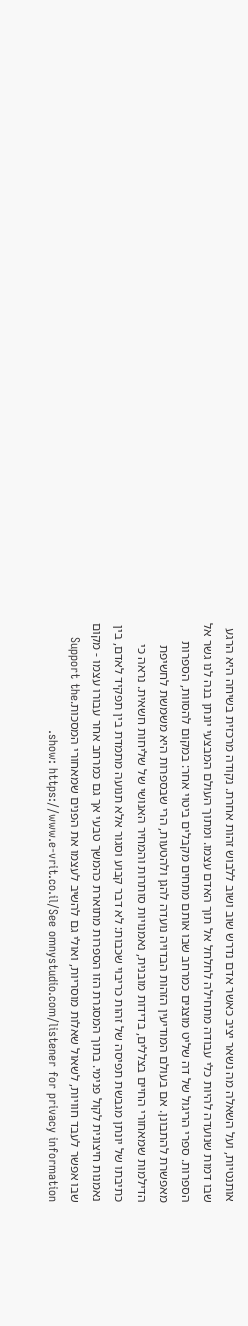אותנטיות, ועל השאלה מה נשאר יציב כאשר אדם נדרש שוב ושוב ללבוש זהות אחרת. נקודה מרכזית בשיחה היא הרגע שבו דמות שנועדה להיות כלי עבודה מתחילה לחלחל אל תוך האדם עצמו. ומתוך העולם המבצעי יונתן בנה לנו גשר אל הספרות. ספרי הריגול של דה שליט מוצגים כמרחב שבו אותם מתחים מקבלים ביטוי אחר: במקום להסוות, הספרות מאפשרת להתבונן. אם בעולם המודיעין הזהות הבדויה נועדה להגן ולהטעות, הרי שבספרות היא משמשת לחשיפת הדילמות שמאחורי החיים בצללים, בדידות מובנית, נאמנויות סותרות והמחיר האנושי של שליחות חשאית. נראה כי כתיבתו של יונתן מגבשת תפיסה של זהות כריבוי שכבות: לא דבר קבוע וסגור אלא תנועה מתמדת בין תפקיד לאדם, בין נאמנות חיצונית לקול פנימי. בתוך המסגרת הזו הספרות מתוארת כהמשך טבעי אך גם כמרחב אחר עבורו עצמו - מקום שבו אפשר לעבד חוויות, לשאול שאלות מוסריות, ואולי גם להשיב לעצמו את הפנים שמאחורי המסכות.Support the show: https://www.e-vrit.co.il/See omnystudio.com/listener for privacy information.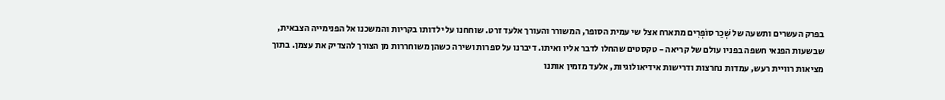בפרק העשרים ותשעה של שְׁכַר סוֹפְרִים מתארח אצל שי עמית הסופר, המשורר והעורך אלעד זרט. שוחחנו על ילדותו בקריות והמשכנו אל הפנימייה הצבאית, שבשעות הפנאי חשפה בפניו עולם של קריאה - טקסטים שהחלו לדבר אליו ואיתו. דיברנו על ספרות ושירה כשהן משוחררות מן הצורך להצדיק את עצמן. בתוך מציאות רוויית רעש, עמדות נחרצות ודרישות אידיאולוגיות, אלעד מזמין אותנו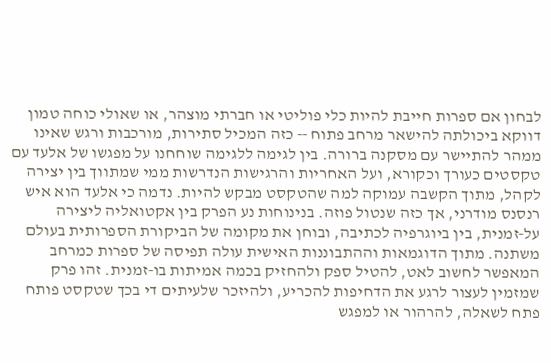לבחון אם ספרות חייבת להיות כלי פוליטי או חברתי מוצהר, או שאולי כוחה טמון דווקא ביכולתה להישאר מרחב פתוח ‑‑ כזה המכיל סתירות, מורכבות ורגש שאינו ממהר להתיישר עם מסקנה ברורה. בין לגימה ללגימה שוחחנו על מפגשו של אלעד עם טקסטים כעורך וכקורא, ועל האחריות והרגישות הנדרשות ממי שמתווך בין יצירה לקהל, מתוך הקשבה עמוקה למה שהטקסט מבקש להיות. נדמה כי אלעד הוא איש רנסנס מודרני, אך כזה שנטול פוזה. בנינוחות נע הפרק בין אקטואליה ליצירה על‑זמנית, בין ביוגרפיה לכתיבה, ובוחן את מקומה של הביקורת הספרותית בעולם משתנה. מתוך הדוגמאות וההתבוננות האישית עולה תפיסה של ספרות כמרחב המאפשר לחשוב לאט, להטיל ספק ולהחזיק בכמה אמיתות בו‑זמנית. זהו פרק שמזמין לעצור לרגע את הדחיפות להכריע, ולהיזכר שלעיתים די בכך שטקסט פותח פתח לשאלה, להרהור או למפגש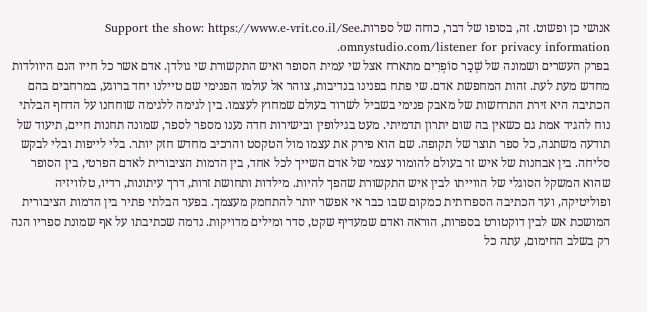אנושי כן ופשוט. זה, בסופו של דבר, כוחה של ספרות.Support the show: https://www.e-vrit.co.il/See omnystudio.com/listener for privacy information.
בפרק העשרים ושמונה של שְׁכַר סוֹפְרִים מתארח אצל שי עמית הסופר ואיש התקשורת שי גולדן. אדם אשר כל חייו הנם היוולדות מחדש מעת לעת. זהות המחפשת אדם. שי פתח בפנינו בנדיבות, צוהר אל עולמו הפנימי שם טיילנו יחד ברוגע, במרחבים בהם הכתיבה היא זירת התרחשות של מאבק פנימי בשביל לשרוד בעולם שמחוץ לעצמו. בין לגימה ללגימה שוחחנו על הדחף הבלתי נוח להגיד אמת גם כשאין בה שום יתרון תדמיתי. מעט בגילופין ובישירות חדה נענו מספר לספר, שמונה תחנות חיים, תיעוד של תודעה משתנה, כל ספר תוצר של תקופה. שם הוא פירק את עצמו מול הטקסט והרכיב מחדש חזק יותר. בלי לייפות ובלי לבקש סליחה. בין אבחנות של איש זר בעולם להומור עצמי של אדם השייך לכל אחד, בין הדמות הציבורית לאדם הפרטי, בין הסופר שהוא המשקל הסוגלי של הווייתו לבין איש התקשורת שהפך להיות. מילדות ותחושת זרות, דרך עיתונות, רדיו, טלוויזיה ופוליטיקה, ועד הכתיבה הספרותית כמקום שבו כבר אי אפשר יותר להתחמק מעצמך. בפער הבלתי פתיר בין הדמות הציבורית המושכת אש לבין דוקטורט בספרות, הוראה ואדם שמעדיף שקט, סדר ומילים מדויקות. נדמה שכתיבתו על אף שמונת ספריו הנה רק בשלב החימום, עתה כל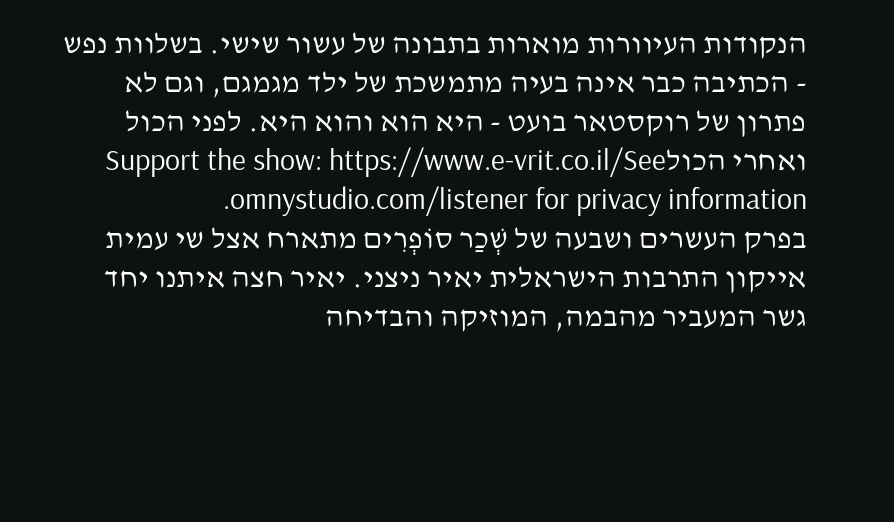הנקודות העיוורות מוארות בתבונה של עשור שישי. בשלוות נפש - הכתיבה כבר אינה בעיה מתמשכת של ילד מגמגם, וגם לא פתרון של רוקסטאר בועט - היא הוא והוא היא. לפני הכול ואחרי הכולSupport the show: https://www.e-vrit.co.il/See omnystudio.com/listener for privacy information.
בפרק העשרים ושבעה של שְׁכַר סוֹפְרִים מתארח אצל שי עמית אייקון התרבות הישראלית יאיר ניצני. יאיר חצה איתנו יחד גשר המעביר מהבמה, המוזיקה והבדיחה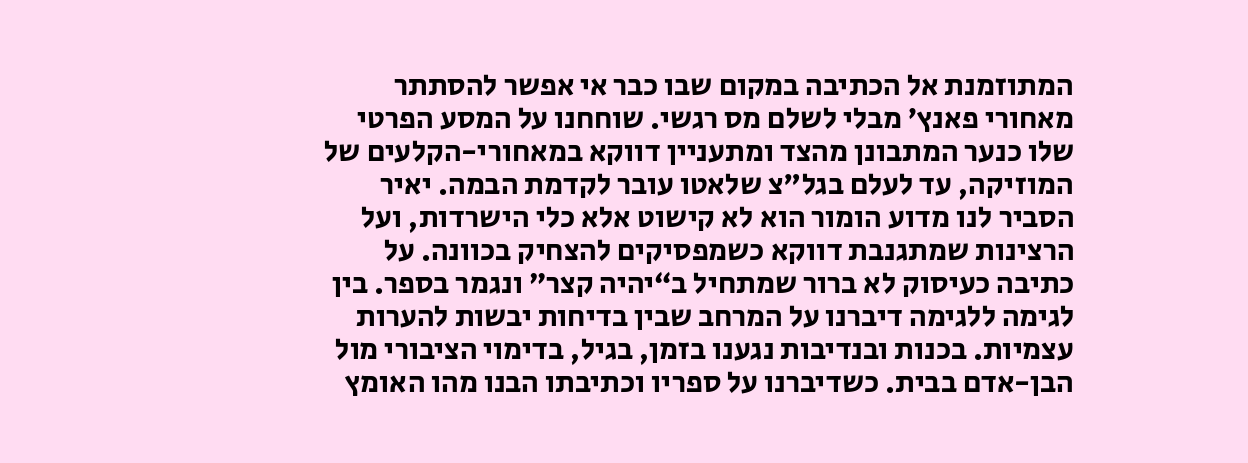המתוזמנת אל הכתיבה במקום שבו כבר אי אפשר להסתתר מאחורי פאנץ’ מבלי לשלם מס רגשי. שוחחנו על המסע הפרטי שלו כנער המתבונן מהצד ומתעניין דווקא במאחורי-הקלעים של המוזיקה, עד לעלם בגל"צ שלאטו עובר לקדמת הבמה. יאיר הסביר לנו מדוע הומור הוא לא קישוט אלא כלי הישרדות, ועל הרצינות שמתגנבת דווקא כשמפסיקים להצחיק בכוונה. על כתיבה כעיסוק לא ברור שמתחיל ב“יהיה קצר” ונגמר בספר. בין לגימה ללגימה דיברנו על המרחב שבין בדיחות יבשות להערות עצמיות. בכנות ובנדיבות נגענו בזמן, בגיל, בדימוי הציבורי מול הבן-אדם בבית. כשדיברנו על ספריו וכתיבתו הבנו מהו האומץ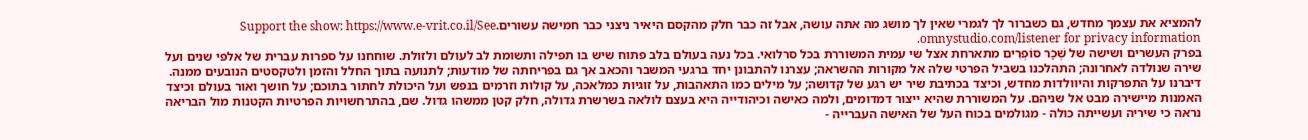להמציא את עצמך מחדש, גם כשברור לך לגמרי שאין לך מושג מה אתה עושה, אבל זה כבר חלק מהקסם היאיר ניצני כבר חמישה עשורים.Support the show: https://www.e-vrit.co.il/See omnystudio.com/listener for privacy information.
בפרק העשרים ושישה של שְׁכַר סוֹפְרִים מתארחת אצל שי עמית המשוררת בכל סרלואי. בכל נעה בעולם בלב פתוח שיש בו תפילה ותשומת לב לעולם ולזולת. שוחחנו על ספרות עברית של אלפי שנים ועל שירה שנולדה לאחרונה; התהלכנו בשביל הפרטי שלה אל מקורות ההשראה; עצרנו להתבונן יחד ברגעי המשבר והכאב אך גם בפריחתה של מודעות; לתנועה בתוך החלל והזמן ולטקסטים הנובעים ממנה. דיברנו על התפרקות והיוולדות מחדש, וכיצד בכתיבת שיר יש רגע של קדושה; על מילים כמו התאהבות, על זוגיות כמלאכה, על קולות וזרמים בנפש ועל היכולת לחתור בתוכם; על חושך ואור בעולם וכיצד האמנות מיישירה מבט אל שניהם. על המשוררת שהיא ייצור דמדומים, ולמה כאישה וכיהודייה היא בעצם לולאה בשרשרת גדולה, חלק קטן ממשהו גדול. שם, בהתרחשויות הפרטיות הקטנות מול הבריאה נראה כי שיריה ועשייתה כולה - מגולמים בכוח העל של האישה העברייה -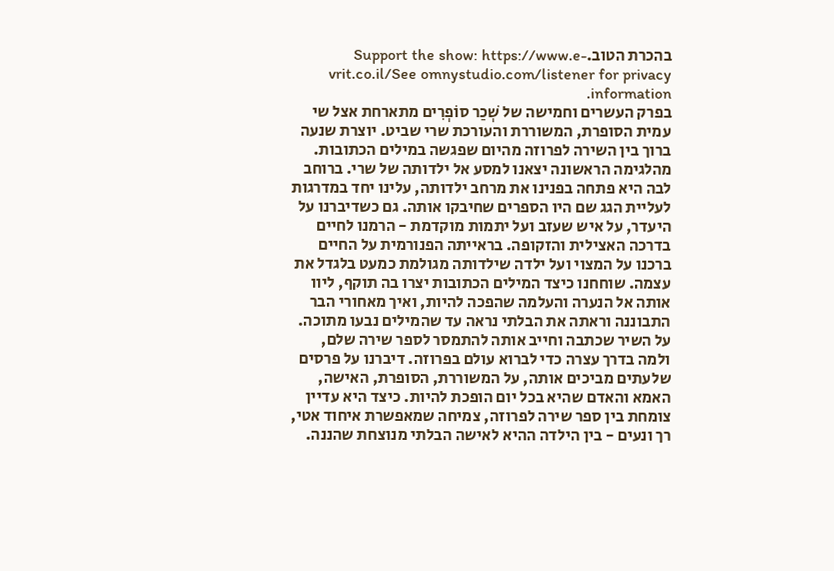בהכרת הטוב.Support the show: https://www.e-vrit.co.il/See omnystudio.com/listener for privacy information.
בפרק העשרים וחמישה של שְׁכַר סוֹפְרִים מתארחת אצל שי עמית הסופרת, המשוררת והעורכת שרי שביט. יוצרת שנעה ברוך בין השירה לפרוזה מהיום שפגשה במילים הכתובות. מהלגימה הראשונה יצאנו למסע אל ילדותה של שרי. ברוחב לבה היא פתחה בפנינו את מרחב ילדותה, עלינו יחד במדרגות לעליית הגג שם היו הספרים שחיבקו אותה. גם כשדיברנו על היעדר, על איש שעזב ועל יתמות מוקדמת - הרמנו לחיים בדרכה האצילית והזקופה. בראייתה הפנורמית על החיים ברכנו על המצוי ועל ילדה שילדותה מגולמת כמעט בלגדל את עצמה. שוחחנו כיצד המילים הכתובות יצרו בה תוקף, ליוו אותה אל הנערה והעלמה שהפכה להיות, ואיך מאחורי הבר התבוננה וראתה את הבלתי נראה עד שהמילים נבעו מתוכה. על השיר שכתבה וחייב אותה להתמסר לספר שירה שלם, ולמה בדרך עצרה כדי לברוא עולם בפרוזה. דיברנו על פרסים שלעתים מביכים אותה, על המשוררת, הסופרת, האישה, האמא והאדם שהיא בכל יום הופכת להיות. כיצד היא עדיין צומחת בין ספר שירה לפרוזה, צמיחה שמאפשרת איחוד אטי, רך ונעים - בין הילדה ההיא לאישה הבלתי מנוצחת שהננה.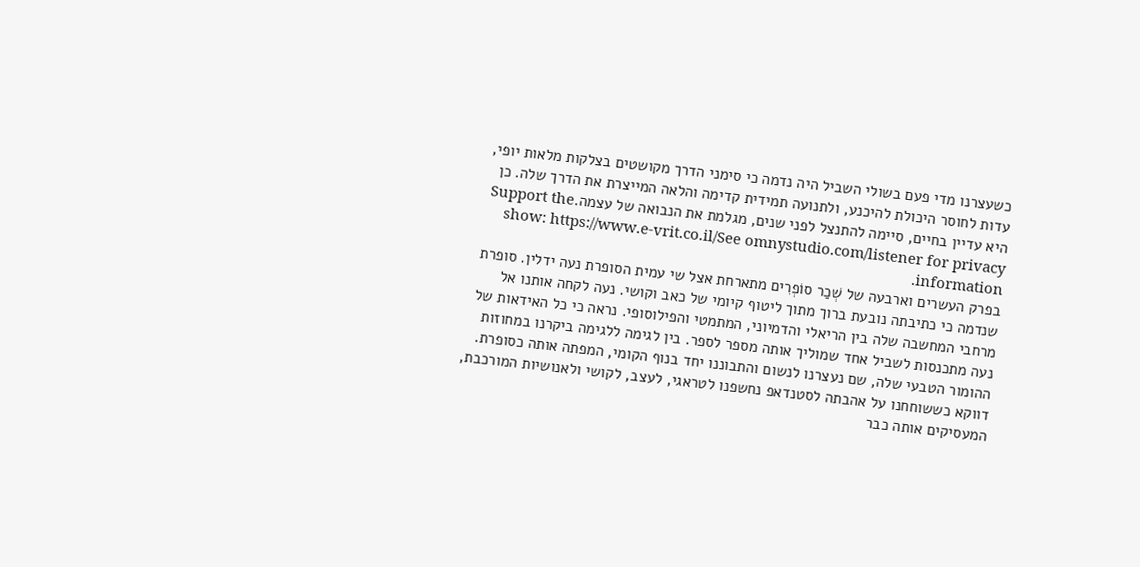כשעצרנו מדי פעם בשולי השביל היה נדמה כי סימני הדרך מקושטים בצלקות מלאות יופי, עדות לחוסר היכולת להיכנע, ולתנועה תמידית קדימה והלאה המייצרת את הדרך שלה. כן היא עדיין בחיים, סיימה להתנצל לפני שנים, מגלמת את הנבואה של עצמה.Support the show: https://www.e-vrit.co.il/See omnystudio.com/listener for privacy information.
בפרק העשרים וארבעה של שְׁכַר סוֹפְרִים מתארחת אצל שי עמית הסופרת נעה ידלין. סופרת שנדמה כי כתיבתה נובעת ברוך מתוך ליטוף קיומי של כאב וקושי. נעה לקחה אותנו אל מרחבי המחשבה שלה בין הריאלי והדמיוני, המתמטי והפילוסופי. נראה כי כל האידאות של נעה מתכנסות לשביל אחד שמוליך אותה מספר לספר. בין לגימה ללגימה ביקרנו במחוזות ההומור הטבעי שלה, שם נעצרנו לנשום והתבוננו יחד בנוף הקומי, המפתה אותה כסופרת. דווקא כששוחחנו על אהבתה לסטנדאפ נחשפנו לטראגי, לעצב, לקושי ולאנושיות המורכבת, המעסיקים אותה כבר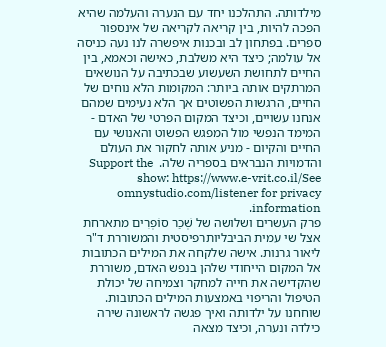מילדותה. התהלכנו יחד עם הנערה והעלמה שהיא הפכה להיות, בין קריאה לקריאה של אינספור ספרים. בפתחון לב ובכנות איפשרה לנו נעה כניסה אל עולמה; כיצד היא משלבת, כאישה וכאמא, בין החיים לתחושת השעשוע שבכתיבה על הנושאים המרתקים אותה ביותר: המקומות הלא נוחים של החיים, הרגשות הפשוטים אך הלא נעימים שמהם אנחנו עשויים, וכיצד המקום הפרטי של האדם - המימד הנפשי מול המפגש הפשוט והאנושי עם החיים והקיום - מניע אותה לחקור את העולם והדמויות הנבראים בספריה שלה.  Support the show: https://www.e-vrit.co.il/See omnystudio.com/listener for privacy information.
פרק העשרים ושלושה של שְׁכַר סוֹפְרִים מתארחת אצל שי עמית הביבליותרפיסטית והמשוררת ד"ר ליאור גרנות. אישה שלקחה את המילים הכתובות אל המקום הייחודי שלהן בנפש האדם, משוררת שהקדישה את חייה למחקר וצמיחה של יכולת הטיפול והריפוי באמצעות המילים הכתובות. שוחחנו על ילדותה ואיך פגשה לראשונה שירה כילדה ונערה, וכיצד מצאה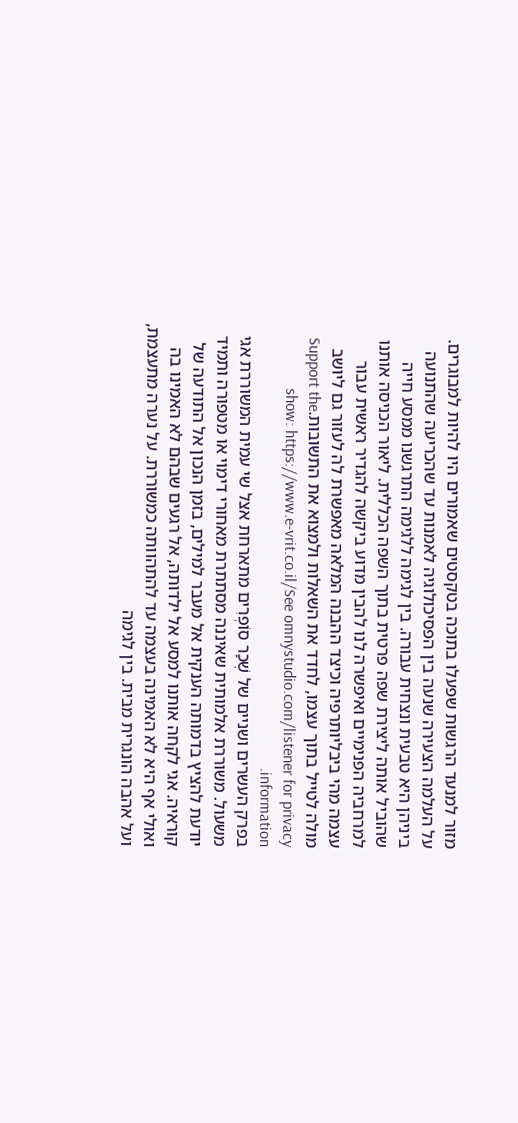מזור למנעד הרגשות שפעלו בתוכה בטקסטים שאמורים היו להיות למבוגרים. על העלמה הצעירה שנעה בין הפסיכולוגיה לאמנות עד שהכריעה שהתנועה ביניהן היא טבעית ונצחית עבורה. בין לגימה ללגימה התרגשנו ממסע חייה שהוביל אותה ליצירת שפה פרטית בתוך השפה הכללית. ליאור הכניסה אותנו למרחביה הפנימיים ואיפשרה לנו להבין מדוע ביקשה להגדיר ראשית עבור עצמה מהי ביבליותרפיה וכיצד ההבנה המלאה מאפשרת לה לעזור גם ליושב מולה לטייל בתוך עצמו, לחדד את השאלות ולמצוא את התשובות.Support the show: https://www.e-vrit.co.il/See omnystudio.com/listener for privacy information.
בפרק העשרים ושניים של שְׁכַר סוֹפְרִים מתארחת אצל שי עמית המשוררת אגי משעול. משוררת אלמותית שאיננה מסתתרת מאחורי דימוי או מטפורה ותמיד יודעת להציץ בדמותה הענקית אל מעבר למילים, בזמן הנכון אל התודעה של קוראיה. אגי לקחה אותנו למסע אל ילדותה, אל רגעים שבהם לא האמינו בה ואולי אף היא לא האמינה בעצמה עד להתהוותה כמשוררת. על נערה מתעצמת, ועל אהבה הונגרית מבית. בין לגימה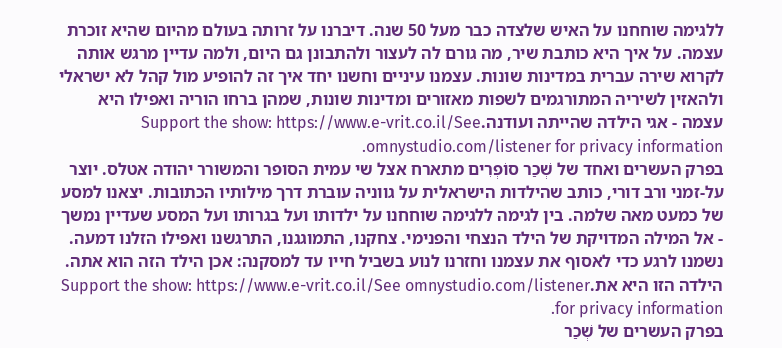ללגימה שוחחנו על האיש שלצדה כבר מעל 50 שנה. דיברנו על זרותה בעולם מהיום שהיא זוכרת עצמה. על איך היא כותבת שיר, מה גורם לה לעצור ולהתבונן גם היום, ולמה עדיין מרגש אותה לקרוא שירה עברית במדינות שונות. עצמנו עיניים וחשנו יחד איך זה להופיע מול קהל לא ישראלי ולהאזין לשיריה המתורגמים לשפות מאזורים ומדינות שונות, שמהן ברחו הוריה ואפילו היא עצמה - אגי הילדה שהייתה ועודנה.Support the show: https://www.e-vrit.co.il/See omnystudio.com/listener for privacy information.
בפרק העשרים ואחד של שְׁכַר סוֹפְרִים מתארח אצל שי עמית הסופר והמשורר יהודה אטלס. יוצר על-זמני ורב דורי, כותב שהילדות הישראלית על גווניה עוברת דרך מילותיו הכתובות. יצאנו למסע של כמעט מאה שלמה. בין לגימה ללגימה שוחחנו על ילדותו ועל בגרותו ועל המסע שעדיין נמשך - אל המילה המדויקת של הילד הנצחי והפנימי. צחקנו, התמוגגנו, התרגשנו ואפילו הזלנו דמעה. נשמנו לרגע כדי לאסוף את עצמנו וחזרנו לנוע בשביל חייו עד למסקנה: אכן הילד הזה הוא אתה. הילדה הזו היא את.Support the show: https://www.e-vrit.co.il/See omnystudio.com/listener for privacy information.
בפרק העשרים של שְׁכַר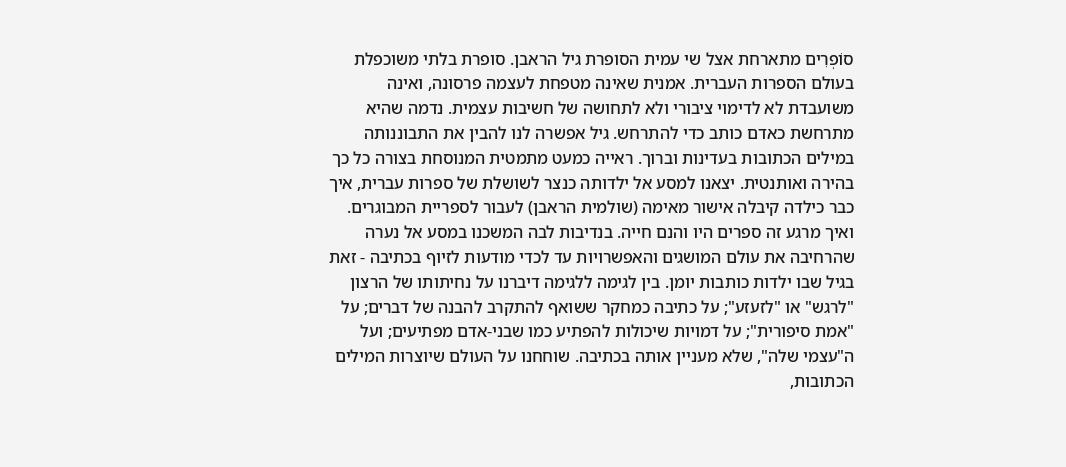סוֹפְרִים מתארחת אצל שי עמית הסופרת גיל הראבן. סופרת בלתי משוכפלת בעולם הספרות העברית. אמנית שאינה מטפחת לעצמה פרסונה, ואינה משועבדת לא לדימוי ציבורי ולא לתחושה של חשיבות עצמית. נדמה שהיא מתרחשת כאדם כותב כדי להתרחש. גיל אפשרה לנו להבין את התבוננותה במילים הכתובות בעדינות וברוך. ראייה כמעט מתמטית המנוסחת בצורה כל כך בהירה ואותנטית. יצאנו למסע אל ילדותה כנצר לשושלת של ספרות עברית, איך כבר כילדה קיבלה אישור מאימה (שולמית הראבן) לעבור לספריית המבוגרים. ואיך מרגע זה ספרים היו והנם חייה. בנדיבות לבה המשכנו במסע אל נערה שהרחיבה את עולם המושגים והאפשרויות עד לכדי מודעות לזיוף בכתיבה - זאת בגיל שבו ילדות כותבות יומן. בין לגימה ללגימה דיברנו על נחיתותו של הרצון "לרגש" או "לזעזע"; על כתיבה כמחקר ששואף להתקרב להבנה של דברים; על "אמת סיפורית"; על דמויות שיכולות להפתיע כמו שבני-אדם מפתיעים; ועל ה"עצמי שלה", שלא מעניין אותה בכתיבה. שוחחנו על העולם שיוצרות המילים הכתובות,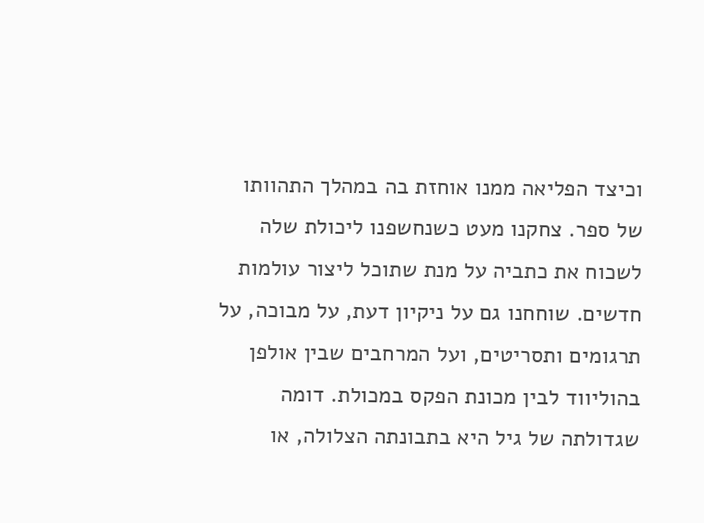וכיצד הפליאה ממנו אוחזת בה במהלך התהוותו של ספר. צחקנו מעט כשנחשפנו ליכולת שלה לשכוח את כתביה על מנת שתוכל ליצור עולמות חדשים. שוחחנו גם על ניקיון דעת, על מבוכה, על תרגומים ותסריטים, ועל המרחבים שבין אולפן בהוליווד לבין מכונת הפקס במכולת. דומה שגדולתה של גיל היא בתבונתה הצלולה, או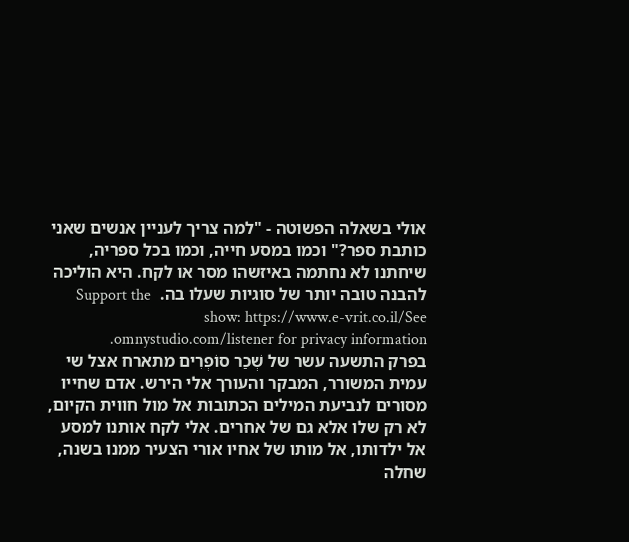אולי בשאלה הפשוטה - "למה צריך לעניין אנשים שאני כותבת ספר?" וכמו במסע חייה, וכמו בכל ספריה, שיחתנו לא נחתמה באיזשהו מסר או לקח. היא הוליכה להבנה טובה יותר של סוגיות שעלו בה.  Support the show: https://www.e-vrit.co.il/See omnystudio.com/listener for privacy information.
בפרק התשעה עשר של שְׁכַר סוֹפְרִים מתארח אצל שי עמית המשורר, המבקר והעורך אלי הירש. אדם שחייו מסורים לנביעת המילים הכתובות אל מול חווית הקיום, לא רק שלו אלא גם של אחרים. אלי לקח אותנו למסע אל ילדותו, אל מותו של אחיו אורי הצעיר ממנו בשנה, שחלה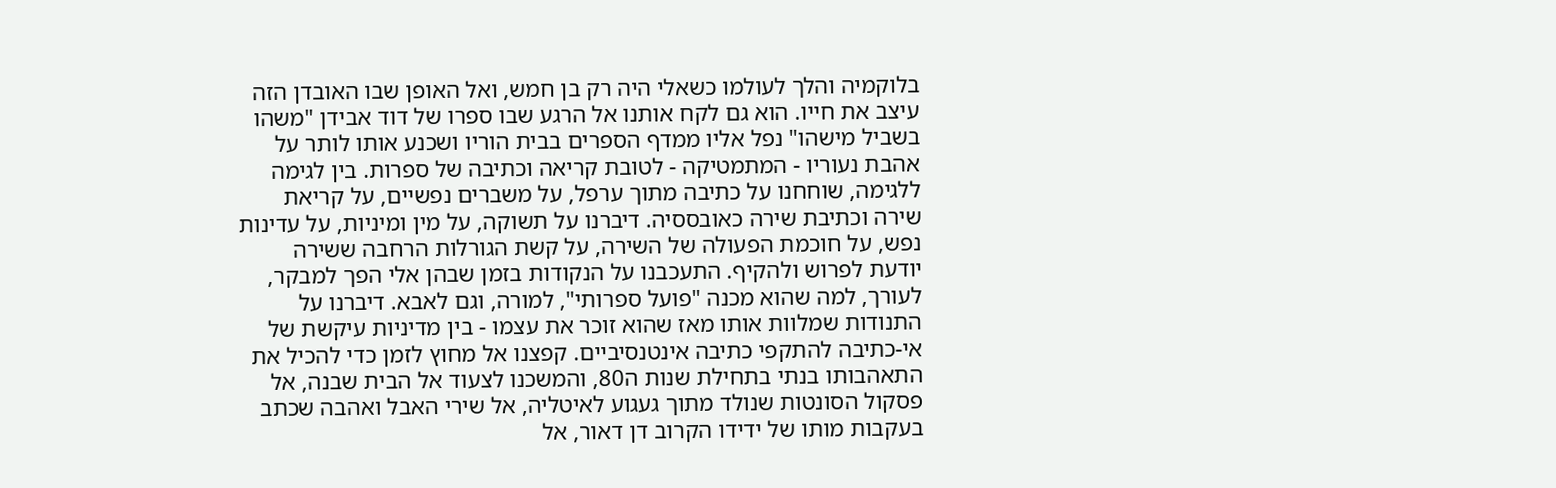בלוקמיה והלך לעולמו כשאלי היה רק בן חמש, ואל האופן שבו האובדן הזה עיצב את חייו. הוא גם לקח אותנו אל הרגע שבו ספרו של דוד אבידן "משהו בשביל מישהו" נפל אליו ממדף הספרים בבית הוריו ושכנע אותו לותר על אהבת נעוריו - המתמטיקה - לטובת קריאה וכתיבה של ספרות. בין לגימה ללגימה, שוחחנו על כתיבה מתוך ערפל, על משברים נפשיים, על קריאת שירה וכתיבת שירה כאובססיה. דיברנו על תשוקה, על מין ומיניות, על עדינות נפש, על חוכמת הפעולה של השירה, על קשת הגורלות הרחבה ששירה יודעת לפרוש ולהקיף. התעכבנו על הנקודות בזמן שבהן אלי הפך למבקר, לעורך, למה שהוא מכנה "פועל ספרותי", למורה, וגם לאבא. דיברנו על התנודות שמלוות אותו מאז שהוא זוכר את עצמו - בין מדיניות עיקשת של אי-כתיבה להתקפי כתיבה אינטנסיביים. קפצנו אל מחוץ לזמן כדי להכיל את התאהבותו בנתי בתחילת שנות ה80, והמשכנו לצעוד אל הבית שבנה, אל פסקול הסונטות שנולד מתוך געגוע לאיטליה, אל שירי האבל ואהבה שכתב בעקבות מותו של ידידו הקרוב דן דאור, אל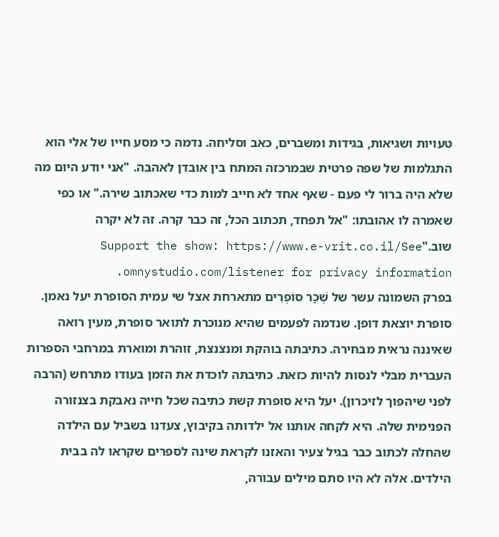טעויות ושגיאות, בגידות ומשברים, כאב וסליחה. נדמה כי מסע חייו של אלי הוא התגלמות של שפה פרטית שבמרכזה המתח בין אובדן לאהבה. "אני יודע היום מה שלא היה ברור לי פעם - שאף אחד לא חייב למות כדי שאכתוב שירה." או כפי שאמרה לו אהובתו: "אל תפחד, תכתוב הכל, זה כבר קרה. זה לא יקרה שוב."Support the show: https://www.e-vrit.co.il/See omnystudio.com/listener for privacy information.
בפרק השמונה עשר של שְׁכַר סוֹפְרִים מתארחת אצל שי עמית הסופרת יעל נאמן. סופרת יוצאת דופן. שנדמה לפעמים שהיא מנוכרת לתואר סופרת, מעין רואה שאיננה נראית מבחירה. כתיבתה בוהקת ומנצנצת, זוהרת ומוארת במרחבי הספרות העברית מבלי לנסות להיות כזאת. כתיבתה לוכדת את הזמן בעודו מתרחש (הרבה לפני שיהפוך לזיכרון). יעל היא סופרת קשת כתיבה שכל חייה נאבקת בצנזורה הפנימית שלה. היא לקחה אותנו אל ילדותה בקיבוץ, צעדנו בשביל עם הילדה שהחלה לכתוב כבר בגיל צעיר והאזנו לקראת שינה לספרים שקראו לה בבית הילדים. אלה לא היו סתם מילים עבורה,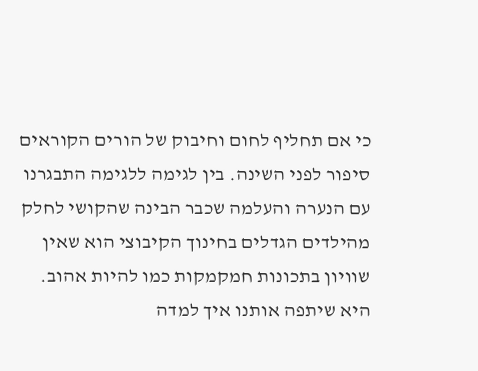כי אם תחליף לחום וחיבוק של הורים הקוראים סיפור לפני השינה. בין לגימה ללגימה התבגרנו עם הנערה והעלמה שכבר הבינה שהקושי לחלק מהילדים הגדלים בחינוך הקיבוצי הוא שאין שוויון בתכונות חמקמקות כמו להיות אהוב. היא שיתפה אותנו איך למדה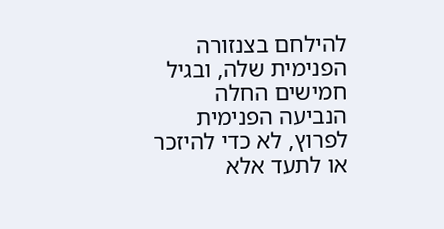להילחם בצנזורה הפנימית שלה, ובגיל חמישים החלה הנביעה הפנימית לפרוץ, לא כדי להיזכר או לתעד אלא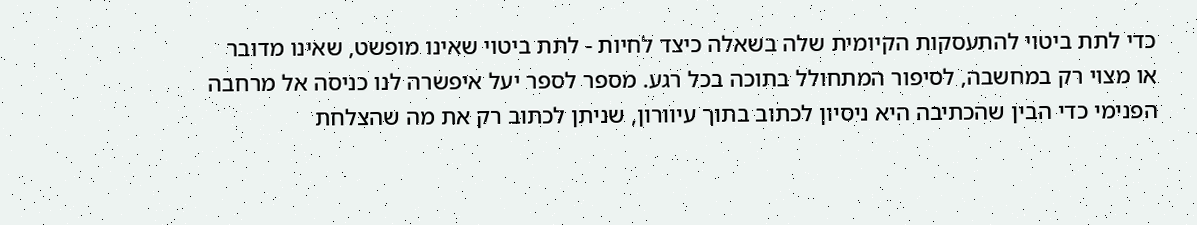כדי לתת ביטוי להתעסקות הקיומית שלה בשאלה כיצד לחיות - לתת ביטוי שאינו מופשט, שאינו מדובר או מצוי רק במחשבה, לסיפור המתחולל בתוכה בכל רגע. מספר לספר יעל איפשרה לנו כניסה אל מרחבה הפנימי כדי הבין שהכתיבה היא ניסיון לכתוב בתוך עיוורון, שניתן לכתוב רק את מה שהצלחת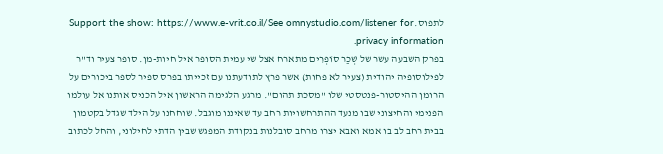לתפוס.Support the show: https://www.e-vrit.co.il/See omnystudio.com/listener for privacy information.
בפרק השבעה עשר של שְׁכַר סוֹפְרִים מתארח אצל שי עמית הסופר איל חיות-מן. סופר צעיר וד"ר לפילוסופיה יהודית (צעיר לא פחות) אשר פרץ לתודעתנו עם זכייתו בפרס ספיר לספר ביכורים על הרומן ההיסטור-פנטסטי שלו "מסכת תהום". מרגע הלגימה הראשון איל הכניס אותנו אל עולמו הפנימי והחיצוני שבו מנעד ההתרחשויות רחב עד שאיננו מוגבל. שוחחנו על הילד שגדל בקטמון בבית רחב לב בו אמא ואבא יצרו מרחב סובלנות בנקודת המפגש שבין הדתי לחילוני, והחל לכתוב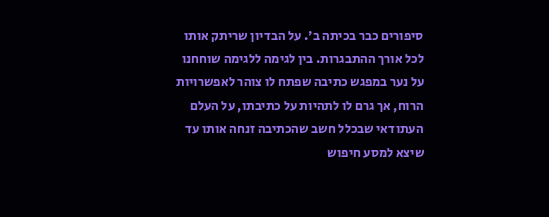סיפורים כבר בכיתה ב'. על הבדיון שריתק אותו לכל אורך ההתבגרות. בין לגימה ללגימה שוחחנו על נער במפגש כתיבה שפתח לו צוהר לאפשרויות הרוח, אך גרם לו לתהיות על כתיבתו, על העלם העתודאי שבכלל חשב שהכתיבה זנחה אותו עד שיצא למסע חיפוש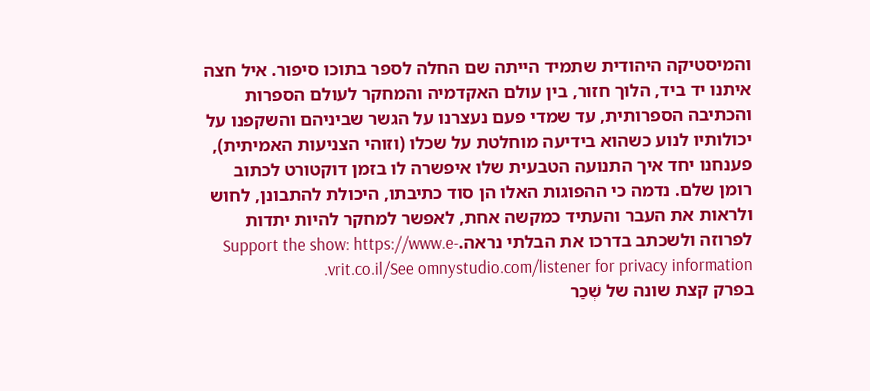והמיסטיקה היהודית שתמיד הייתה שם החלה לספר בתוכו סיפור. איל חצה איתנו יד ביד, הלוך חזור, בין עולם האקדמיה והמחקר לעולם הספרות והכתיבה הספרותית, עד שמדי פעם נעצרנו על הגשר שביניהם והשקפנו על יכולותיו לנוע כשהוא בידיעה מוחלטת על שכלו (וזוהי הצניעות האמיתית), פענחנו יחד איך התנועה הטבעית שלו איפשרה לו בזמן דוקטורט לכתוב רומן שלם. נדמה כי ההפוגות האלו הן סוד כתיבתו, היכולת להתבונן, לחוש ולראות את העבר והעתיד כמקשה אחת, לאפשר למחקר להיות יתדות לפרוזה ולשכתב בדרכו את הבלתי נראה.Support the show: https://www.e-vrit.co.il/See omnystudio.com/listener for privacy information.
בפרק קצת שונה של שְׁכַר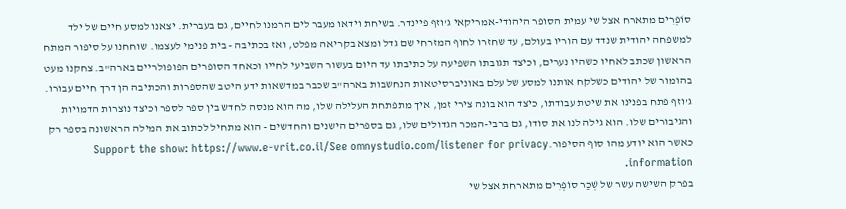סוֹפְרִים מתארח אצל שי עמית הסופר היהודי-אמריקאי ג'וזף פיינדר. בשיחת וידאו מעבר לים הרמנו לחיים, גם בעברית. יצאנו למסע חיים של ילד למשפחה יהודית שנדד עם הוריו בעולם, עד שחזרו לחוף המזרחי שם גדל ומצא בקריאה מפלט, ואז בכתיבה - בית פנימי לעצמו. שוחחנו על סיפור המתח הראשון שכתב לאחיו כשהיו נערים, וכיצד תגובתו השפיעה על כתיבתו עד היום בעשור השביעי לחייו וכאחד הסופרים הפופולריים בארה"ב. צחקנו מעט בהומור של יהודים כשלקח אותנו למסע של עלם באוניברסיטאות הנחשבות בארה"ב שכבר במדשאות ידע היטב שהספרות והכתיבה הן דרך חיים עבורו. ג'וזף פתח בפנינו את שיטת עבודתו, כיצד הוא בונה צירי זמן, איך מתפתחת העלילה שלו, מה הוא מנסה לחדש בין ספר לספר וכיצד נוצרות הדמויות והגיבורים שלו. הוא גילה לנו את סודו, גם ברבי-המכר הגדולים שלו, גם בספרים הישנים והחדשים - הוא מתחיל לכתוב את המילה הראשונה בספר רק כאשר הוא יודע מהו סוף הסיפור.Support the show: https://www.e-vrit.co.il/See omnystudio.com/listener for privacy information.
בפרק השישה עשר של שְׁכַר סוֹפְרִים מתארחת אצל שי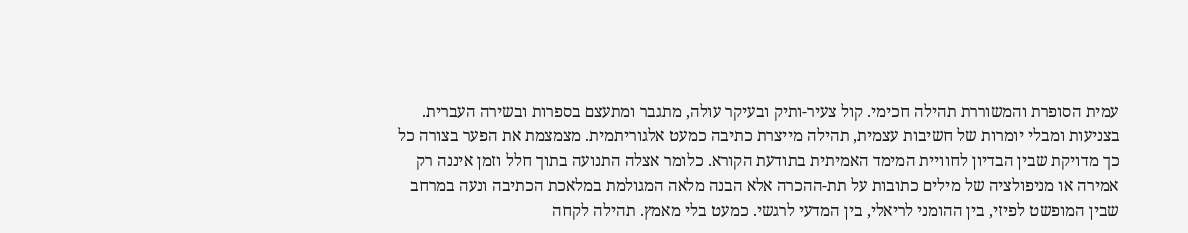עמית הסופרת והמשוררת תהילה חכימי. קול צעיר-ותיק ובעיקר עולה, מתגבר ומתעצם בספרות ובשירה העברית. בצניעות ומבלי יומרות של חשיבות עצמית, תהילה מייצרת כתיבה כמעט אלגוריתמית. מצמצמת את הפער בצורה כל כך מדויקת שבין הבדיון לחוויית המימד האמיתית בתודעת הקורא. כלומר אצלה התנועה בתוך חלל וזמן איננה רק אמירה או מניפולציה של מילים כתובות על תת-ההכרה אלא הבנה מלאה המגולמת במלאכת הכתיבה ונעה במרחב שבין המופשט לפיזי, בין ההומני לריאלי, בין המדעי לרגשי. כמעט בלי מאמץ. תהילה לקחה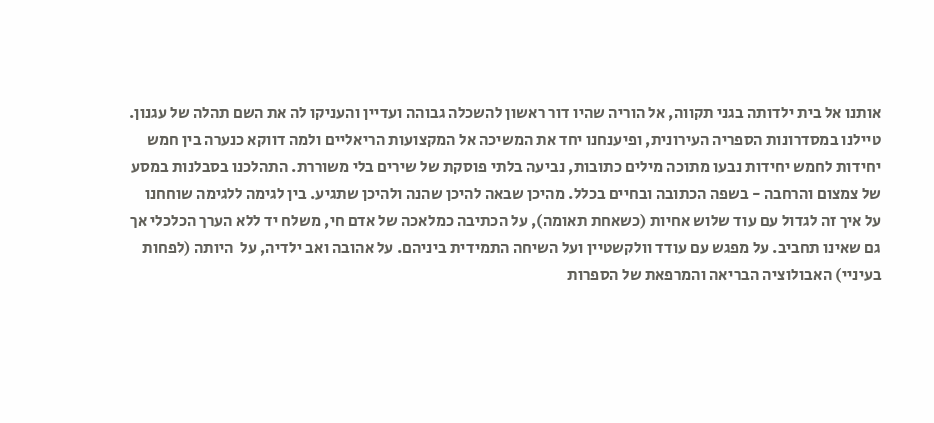אותנו אל בית ילדותה בגני תקווה, אל הוריה שהיו דור ראשון להשכלה גבוהה ועדיין והעניקו לה את השם תהלה של עגנון. טיילנו במסדרונות הספריה העירונית, ופיענחנו יחד את המשיכה אל המקצועות הריאליים ולמה דווקא כנערה בין חמש יחידות לחמש יחידות נבעו מתוכה מילים כתובות, נביעה בלתי פוסקת של שירים בלי משוררת. התהלכנו בסבלנות במסע של צמצום והרחבה - בשפה הכתובה ובחיים בכלל. מהיכן שבאה להיכן שהנה ולהיכן שתגיע. בין לגימה ללגימה שוחחנו על איך זה לגדול עם עוד שלוש אחיות (כשאחת תאומה), על הכתיבה כמלאכה של אדם חי, משלח יד ללא הערך הכלכלי אך גם שאינו תחביב. על מפגש עם עודד וולקשטיין ועל השיחה התמידית ביניהם. על אהובה ואב ילדיה, על  היותה (לפחות בעיניי) האבולוציה הבריאה והמרפאת של הספרות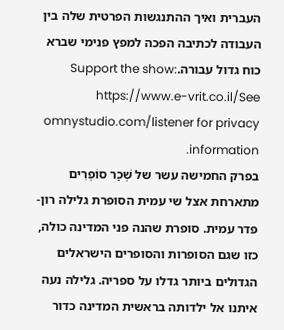העברית ואיך ההתנגשות הפרטית שלה בין העבודה לכתיבה הפכה למפץ פנימי שברא כוח גדול עבורה.Support the show: https://www.e-vrit.co.il/See omnystudio.com/listener for privacy information.
בפרק החמישה עשר של שְׁכַר סוֹפְרִים מתארחת אצל שי עמית הסופרת גלילה רון-פדר עמית. סופרת שהנה פני המדינה כולה, כזו שגם הסופרות והסופרים הישראלים הגדולים ביותר גדלו על ספריה. גלילה נעה איתנו אל ילדותה בראשית המדינה כדור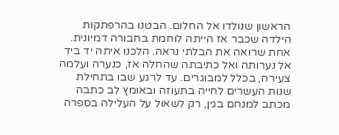הראשון שנולדו אל החלום. הבטנו בהרפתקות הילדה שכבר אז הייתה לוחמת בחבורה דמיונית. אחת שרואה את הבלתי נראה. הלכנו איתה יד ביד אל נערותה ואל כתיבתה שהחלה אז, כנערה ועלמה צעירה, בכלל למבוגרים. עד לרגע שבו בתחילת שנות העשרים לחייה בתעוזה ובאומץ לב כתבה מכתב למנחם בגין, רק לשאול על העלילה בספרה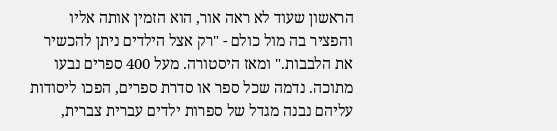הראשון שעוד לא ראה אור, הוא הזמין אותה אליו והפציר בה מול כולם - "רק אצל הילדים ניתן להכשיר את הלבבות." ומאז היסטורה. מעל 400 ספרים נבעו מתוכה. נדמה שכל ספר או סדרת ספרים, הפכו ליסודות עליהם נבנה מגדל של ספרות ילדים עברית צברית,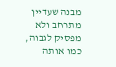מבנה שעדיין מתרחב ולא מפסיק לגבוה, כמו אותה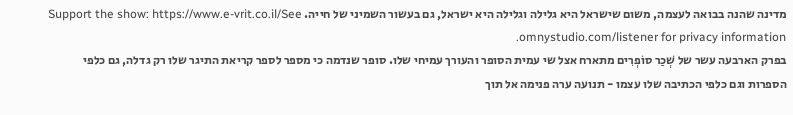מדינה שהנה בבואה לעצמה, משום שישראל היא גלילה וגלילה היא ישראל, גם בעשור השמיני של חייה. Support the show: https://www.e-vrit.co.il/See omnystudio.com/listener for privacy information.
בפרק הארבעה עשר של שְׁכַר סוֹפְרִים מתארח אצל שי עמית הסופר והעורך עמיחי שלו. סופר שנדמה כי מספר לספר קריאת התיגר שלו רק גדלה, גם כלפי הספרות וגם כלפי הכתיבה שלו עצמו - תנועה ערה פנימה אל תוך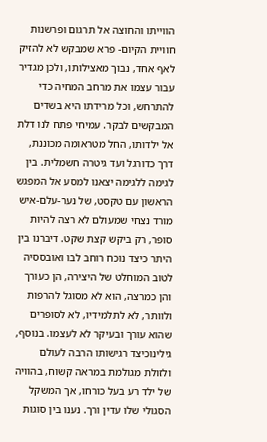הווייתו והחוצה אל תרגום ופרשנות חוויית הקיום- פרא שמבקש לא להזיק לאף אחד, נבוך מאצילותו, ולכן מגדיר עבור עצמו את מרחב המחיה כדי להתרחש, וכל מרידתו היא בשדים המבקשים לבקר. עמיחי פתח לנו דלת אל ילדותו, החל מטראומה מכוננת, דרך כדורגל ועד גיטרה חשמלית. בין לגימה ללגימה יצאנו למסע אל המפגש הראשון עם טקסט, של נער-עלם-איש מורד נצחי שמעולם לא רצה להיות סופר, רק ביקש קצת שקט. דיברנו בין היתר כיצד נוכח רוחב לבו ואובססיה לטוב המוחלט של היצירה, הן כעורך והן כמרצה, הוא לא מסוגל להרפות ולוותר, לא לתלמידיו, לא לסופרים שהוא עורך ובעיקר לא לעצמו. בנוסף, גילינוכיצד רגישותו הרבה לעולם ולזולת מגולמת במראה קשוח, בהוויה של ילד רע בעל כורחו, אך המשקל הסגולי שלו עדין ורך. נענו בין סוגות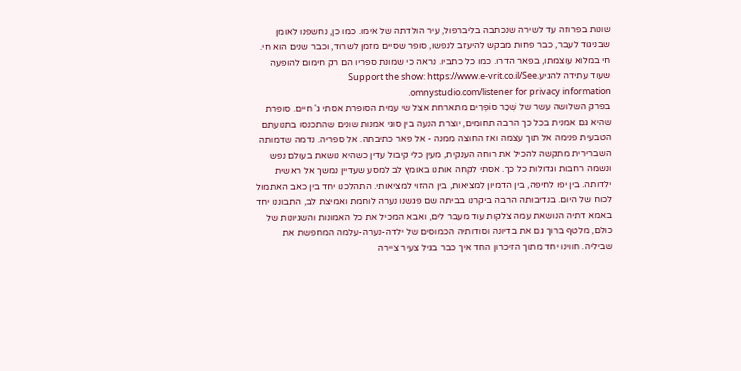שונות בפרוזה עד לשירה שנכתבה בליברפול, עיר הולדתה של אימו. כמו כן, נחשפנו לאומן שבניגוד לעבר, כבר פחות מבקש להיעזב לנפשו, סופר שסיים מזמן לשרוד, וכבר שנים הוא חי. חי במלוא עוצמתו, בפאר הדרו. כמו כל כתביו. נראה כי שמונת ספריו הם רק חימום להופעה שעוד עתידה להגיע.Support the show: https://www.e-vrit.co.il/See omnystudio.com/listener for privacy information.
בפרק השלושה עשר של שְׁכַר סוֹפְרִים מתארחת אצל שי עמית הסופרת אסתי ג' חיים. סופרת שהיא גם אמנית בכל כך הרבה תחומים, יוצרת הנעה בין סוגי אמנות שונים שהתכנסו בתנועתם הטבעית פנימה אל תוך עצמה ואז החוצה ממנה - אל פאר כתיבתה. אל ספריה. נדמה שדמותה השברירית מתקשה להכיל את רוחה הענקית, מעין כלי קיבול עדין כשהיא נושאת בעולם נפש ונשמה רחבות וגדולות כל כך. אסתי לקחה אותנו באומץ לב למסע שעדיין נמשך אל ראשית ילדותה. בין יפו לחיפה, בין הדמיון למציאות, בין ההזוי למציאותי. התהלכנו יחד בין כאב האתמול לכוח של היום. בנדיבותה הרבה ביקרנו בביתה שם פגשנו נערה לוחמת ואמיצת לב, התבוננו יחד באמא דתיה הנושאת עמה צלקות עוד מעבר לים, ואבא המכיל את כל האמונות והשגיונות של כולם, מלטף ברוך גם את בדיונה וסודותיה הכמוסים של ילדה-נערה-עלמה המחפשת את שביליה. חווינו יחד מתוך הזיכרון החד איך כבר בגיל צעיר ציירה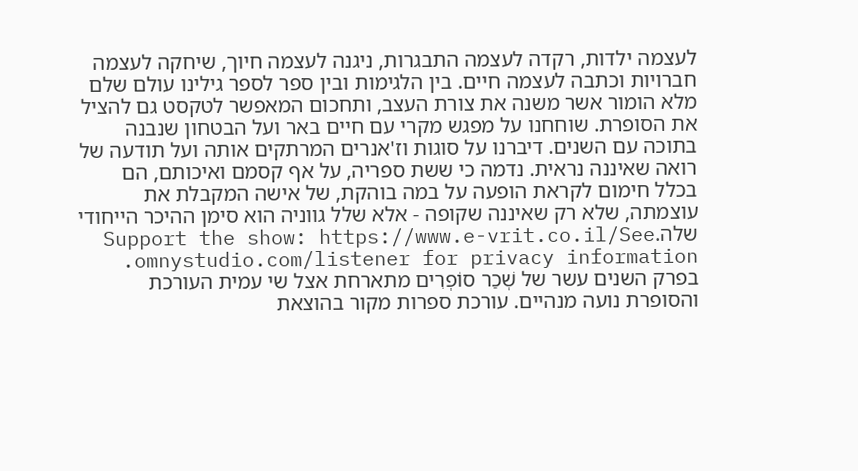לעצמה ילדות, רקדה לעצמה התבגרות, ניגנה לעצמה חיוך, שיחקה לעצמה חברויות וכתבה לעצמה חיים. בין הלגימות ובין ספר לספר גילינו עולם שלם מלא הומור אשר משנה את צורת העצב, ותחכום המאפשר לטקסט גם להציל את הסופרת. שוחחנו על מפגש מקרי עם חיים באר ועל הבטחון שנבנה בתוכה עם השנים. דיברנו על סוגות וז'אנרים המרתקים אותה ועל תודעה של רואה שאיננה נראית. נדמה כי ששת ספריה, על אף קסמם ואיכותם, הם בכלל חימום לקראת הופעה על במה בוהקת, של אישה המקבלת את עוצמתה, שלא רק שאיננה שקופה - אלא שלל גווניה הוא סימן ההיכר הייחודי שלה.Support the show: https://www.e-vrit.co.il/See omnystudio.com/listener for privacy information.
בפרק השנים עשר של שְׁכַר סוֹפְרִים מתארחת אצל שי עמית העורכת והסופרת נועה מנהיים. עורכת ספרות מקור בהוצאת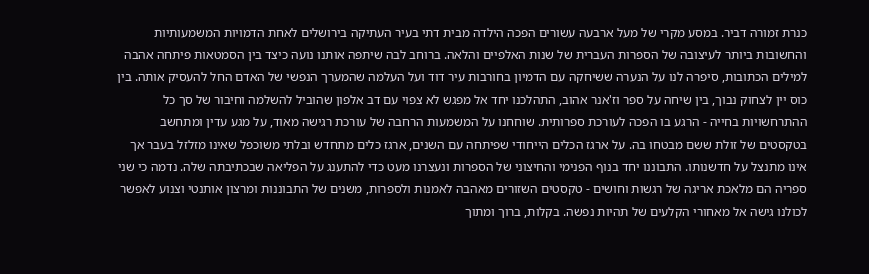כנרת זמורה דביר. במסע מקרי של מעל ארבעה עשורים הפכה הילדה מבית דתי בעיר העתיקה בירושלים לאחת הדמויות המשמעותיות והחשובות ביותר לעיצובה של הספרות העברית של שנות האלפיים והלאה. ברוחב לבה שיתפה אותנו נועה כיצד בין הסמטאות פיתחה אהבה למילים הכתובות, סיפרה לנו על הנערה ששיחקה עם הדמיון בחורבות עיר דוד ועל העלמה שהמערך הנפשי של האדם החל להעסיק אותה. בין כוס יין לצחוק נבוך, בין שיחה על ספר וז'אנר אהוב, התהלכנו יחד אל מפגש לא צפוי עם דב אלפון שהוביל להשלמה וחיבור של סך כל ההתרחשויות בחייה - הרגע בו הפכה לעורכת ספרותית. שוחחנו על המשמעות הרחבה של עורכת רגישה מאוד, על מגע עדין ומתחשב בטקסטים של זולת ששם מבטחו בה. על ארגז הכלים הייחודי שפיתחה עם השנים, ארגז כלים מתחדש ובלתי משוכפל שאינו מזלזל בעבר אך אינו מתנצל על חדשנותו. התבוננו יחד בנוף הפנימי והחיצוני של הספרות ונעצרנו מעט כדי להתענג על הפליאה שבכתיבתה שלה. נדמה כי שני ספריה הם מלאכת אריגה של רגשות וחושים - טקסטים השזורים מאהבה לאמנות ולספרות, משנים של התבוננות ומרצון אותנטי וצנוע לאפשר לכולנו גישה אל מאחורי הקלעים של תהיות נפשה. בקלות, ברוך ומתוך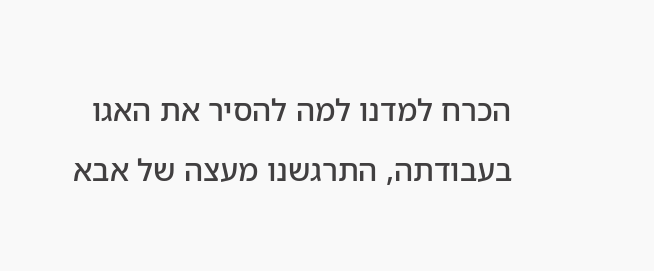הכרח למדנו למה להסיר את האגו בעבודתה, התרגשנו מעצה של אבא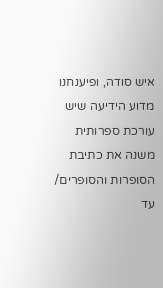איש סודה, ופיענחנו מדוע הידיעה שיש עורכת ספרותית משנה את כתיבת הסופרות והסופרים/ עד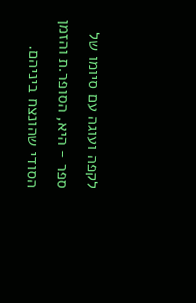לקפה ועוגה עם סיומו של ספר - היא, הסופר.ת והזמן הסודי שהונצח ביניהם.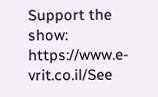Support the show: https://www.e-vrit.co.il/See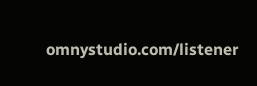omnystudio.com/listener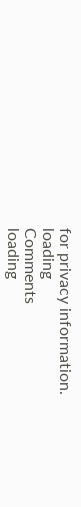for privacy information.
loading
Comments
loading